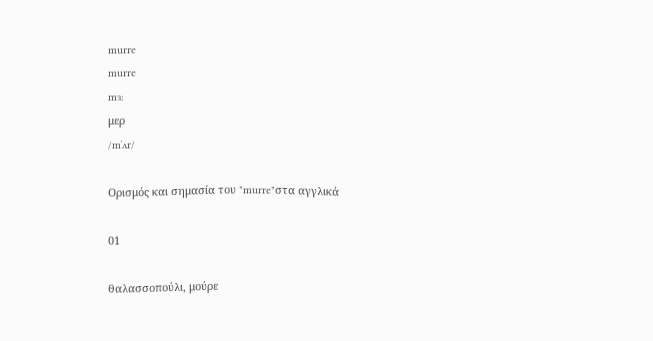murre
murre
mɜ:
μερ
/mˈʌr/

Ορισμός και σημασία του "murre"στα αγγλικά

01

θαλασσοπούλι, μούρε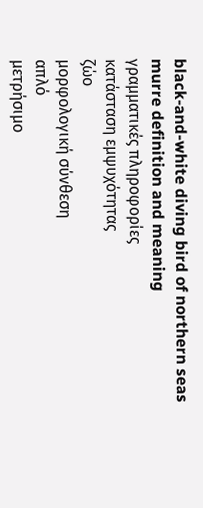black-and-white diving bird of northern seas
murre definition and meaning
γραμματικές πληροφορίες
κατάσταση εμψυχότητας
ζώο
μορφολογική σύνθεση
απλό
μετρήσιμο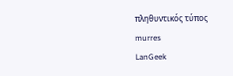πληθυντικός τύπος
murres
LanGeek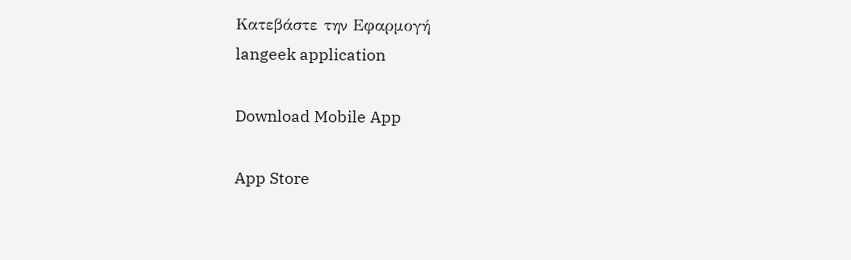Κατεβάστε την Εφαρμογή
langeek application

Download Mobile App

App Store